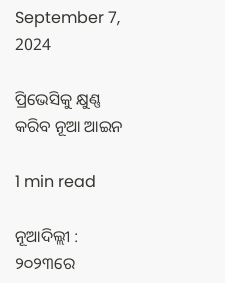September 7, 2024

ପ୍ରିଭେସିକୁ କ୍ଷୁଣ୍ଣ କରିବ ନୂଆ ଆଇନ

1 min read

ନୂଆଦିଲ୍ଲୀ : ୨୦୨୩ରେ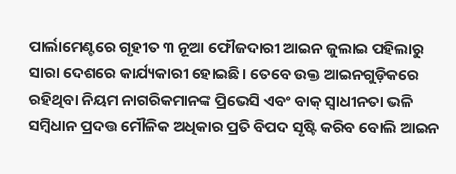ପାର୍ଲାମେଣ୍ଟରେ ଗୃହୀତ ୩ ନୂଆ ଫୌଜଦାରୀ ଆଇନ ଜୁଲାଇ ପହିଲାରୁ ସାରା ଦେଶରେ କାର୍ଯ୍ୟକାରୀ ହୋଇଛି। ତେବେ ଉକ୍ତ ଆଇନଗୁଡ଼ିକରେ ରହିଥିବା ନିୟମ ନାଗରିକମାନଙ୍କ ପ୍ରିଭେସି ଏବଂ ବାକ୍‌ ସ୍ବାଧୀନତା ଭଳି ସମ୍ବିଧାନ ପ୍ରଦତ୍ତ ମୌଳିକ ଅଧିକାର ପ୍ରତି ବିପଦ ସୃଷ୍ଟି କରିବ ବୋଲି ଆଇନ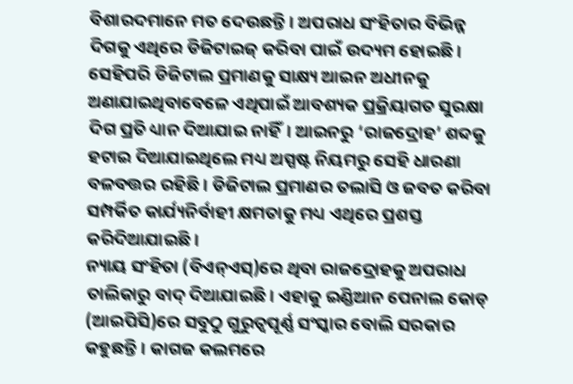ବିଶାରଦମାନେ ମତ ଦେଉଛନ୍ତି। ଅପରାଧ ସଂହିତାର ବିଭିନ୍ନ ଦିଗକୁ ଏଥିରେ ଡିଜିଟାଇଜ୍‌ କରିବା ପାଇଁ ଉଦ୍ୟମ ହୋଇଛି। ସେହିପରି ଡିଜିଟାଲ ପ୍ରମାଣକୁ ସାକ୍ଷ୍ୟ ଆଇନ ଅଧୀନକୁ ଅଣାଯାଇଥିବାବେଳେ ଏଥିପାଇଁ ଆବଶ୍ୟକ ପ୍ରକ୍ରିୟାଗତ ସୁରକ୍ଷା ଦିଗ ପ୍ରତି ଧ୍ୟାନ ଦିଆଯାଇ ନାହିଁ। ଆଇନରୁ ‘ରାଜଦ୍ରୋହ’ ଶବ୍ଦକୁ ହଟାଇ ଦିଆଯାଇଥିଲେ ମଧ୍ୟ ଅସ୍ପଷ୍ଟ ନିୟମରୁ ସେହି ଧାରଣା ବଳବତ୍ତର ରହିଛି। ଡିଜିଟାଲ ପ୍ରମାଣର ତଲାସି ଓ ଜବତ କରିବା ସମ୍ପର୍କିତ କାର୍ଯ୍ୟନିର୍ବାହୀ କ୍ଷମତାକୁ ମଧ୍ୟ ଏଥିରେ ପ୍ରଶସ୍ତ କରିଦିଆଯାଇଛି।
ନ୍ୟାୟ ସଂହିତା (ବିଏନ୍‌ଏସ୍‌)ରେ ଥିବା ରାଜଦ୍ରୋହକୁ ଅପରାଧ ତାଲିକାରୁ ବାଦ୍‌ ଦିଆଯାଇଛି। ଏହାକୁ ଇଣ୍ଡିଆନ ପେନାଲ କୋଡ୍‌ (ଆଇପିସି)ରେ ସବୁଠୁ ଗୁରୁତ୍ୱପୂର୍ଣ୍ଣ ସଂସ୍କାର ବୋଲି ସରକାର କହୁଛନ୍ତି। କାଗଜ କଲମରେ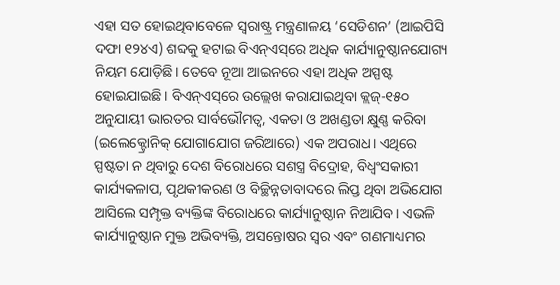ଏହା ସତ ହୋଇଥିବାବେଳେ ସ୍ବରାଷ୍ଟ୍ର ମନ୍ତ୍ରଣାଳୟ ‘ସେଡିଶନ’ (ଆଇପିସି ଦଫା ୧୨୪ଏ) ଶବ୍ଦକୁ ହଟାଇ ବିଏନ୍‌ଏସ୍‌ରେ ଅଧିକ କାର୍ଯ୍ୟାନୁଷ୍ଠାନଯୋଗ୍ୟ ନିୟମ ଯୋଡ଼ିଛି। ତେବେ ନୂଆ ଆଇନରେ ଏହା ଅଧିକ ଅସ୍ପଷ୍ଟ ହୋଇଯାଇଛି। ବିଏନ୍‌ଏସ୍‌ରେ ଉଲ୍ଲେଖ କରାଯାଇଥିବା କ୍ଲଜ୍‌-୧୫୦ ଅନୁଯାୟୀ ଭାରତର ସାର୍ବଭୌମତ୍ୱ, ଏକତା ଓ ଅଖଣ୍ଡତା କ୍ଷୁଣ୍ଣ କରିବା (ଇଲେକ୍ଟ୍ରୋନିକ୍‌ ଯୋଗାଯୋଗ ଜରିଆରେ) ଏକ ଅପରାଧ। ଏଥିରେ ସ୍ପଷ୍ଟତା ନ ଥିବାରୁ ଦେଶ ବିରୋଧରେ ସଶସ୍ତ୍ର ବିଦ୍ରୋହ, ବିଧ୍ୱଂସକାରୀ କାର୍ଯ୍ୟକଳାପ, ପୃଥକୀକରଣ ଓ ବିଚ୍ଛିନ୍ନତାବାଦରେ ଲିପ୍ତ ଥିବା ଅଭିଯୋଗ ଆସିଲେ ସମ୍ପୃକ୍ତ ବ୍ୟକ୍ତିଙ୍କ ବିରୋଧରେ କାର୍ଯ୍ୟାନୁଷ୍ଠାନ ନିଆଯିବ। ଏଭଳି କାର୍ଯ୍ୟାନୁଷ୍ଠାନ ମୁକ୍ତ ଅଭିବ୍ୟକ୍ତି, ଅସନ୍ତୋଷର ସ୍ବର ଏବଂ ଗଣମାଧ୍ୟମର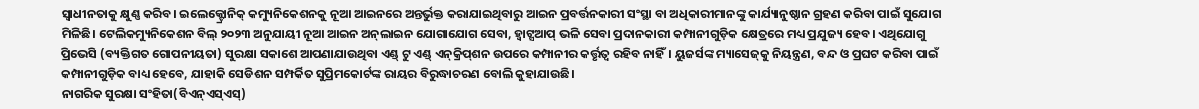ସ୍ବାଧୀନତାକୁ କ୍ଷୁଣ୍ଣ କରିବ। ଇଲେକ୍ଟ୍ରୋନିକ୍‌ କମ୍ୟୁନିକେଶନକୁ ନୂଆ ଆଇନରେ ଅନ୍ତର୍ଭୁକ୍ତ କରାଯାଇଥିବାରୁ ଆଇନ ପ୍ରବର୍ତ୍ତନକାରୀ ସଂସ୍ଥା ବା ଅଧିକାରୀମାନଙ୍କୁ କାର୍ଯ୍ୟାନୁଷ୍ଠାନ ଗ୍ରହଣ କରିବା ପାଇଁ ସୁଯୋଗ ମିଳିଛି। ଟେଲିକମ୍ୟୁନିକେଶନ ବିଲ୍‌ ୨୦୨୩ ଅନୁଯାୟୀ ନୂଆ ଆଇନ ଅନ୍‌ଲାଇନ ଯୋଗାଯୋଗ ସେବା, ହ୍ବାଟ୍ସଆପ୍‌ ଭଳି ସେବା ପ୍ରଦାନକାରୀ କମ୍ପାନୀଗୁଡ଼ିକ କ୍ଷେତ୍ରରେ ମଧ୍ୟ ପ୍ରଯୁଜ୍ୟ ହେବ। ଏଥିଯୋଗୁ ପ୍ରିଭେସି (ବ୍ୟକ୍ତିଗତ ଗୋପନୀୟତା) ସୁରକ୍ଷା ସକାଶେ ଆପଣାଯାଉଥିବା ଏଣ୍ଡ୍‌ ଟୁ ଏଣ୍ଡ୍‌ ଏନ୍‌କ୍ରିପ୍‌ଶନ ଉପରେ କମ୍ପାନୀର କର୍ତ୍ତୃତ୍ୱ ରହିବ ନାହିଁ। ୟୁଜର୍ସଙ୍କ ମ୍ୟାସେଜ୍‌କୁ ନିୟନ୍ତ୍ରଣ, ବନ୍ଦ ଓ ପ୍ରଘଟ କରିବା ପାଇଁ କମ୍ପାନୀଗୁଡ଼ିକ ବାଧ୍ୟ ହେବେ, ଯାହାକି ସେଡିଶନ ସମ୍ପର୍କିତ ସୁପ୍ରିମକୋର୍ଟଙ୍କ ରାୟର ବିରୁଦ୍ଧାଚରଣ ବୋଲି କୁହାଯାଉଛି।
ନାଗରିକ ସୁରକ୍ଷା ସଂହିତା(ବିଏନ୍‌ଏସ୍‌ଏସ୍‌)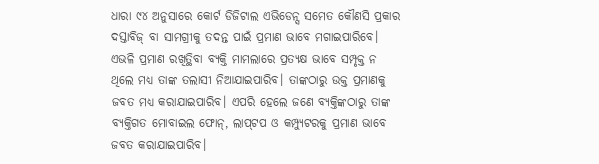ଧାରା ୯୪ ଅନୁସାରେ କୋର୍ଟ ଡିଜିଟାଲ ଏଭିଡେନ୍ସ ସମେତ କୌଣସି ପ୍ରକାର ଦସ୍ତାବିଜ୍‌ ବା ସାମଗ୍ରୀକୁ ତଦନ୍ତ ପାଇଁ ପ୍ରମାଣ ଭାବେ ମଗାଇପାରିବେ। ଏଭଳି ପ୍ରମାଣ ରଖିତ୍ଥିବା ବ୍ୟକ୍ତି ମାମଲାରେ ପ୍ରତ୍ୟକ୍ଷ ଭାବେ ସମ୍ପୃକ୍ତ ନ ଥିଲେ ମଧ୍ୟ ତାଙ୍କ ତଲାସୀ ନିଆଯାଇପାରିବ। ତାଙ୍କଠାରୁ ଉକ୍ତ ପ୍ରମାଣକୁ ଜବତ ମଧ୍ୟ କରାଯାଇପାରିବ। ଏପରି ହେଲେ ଜଣେ ବ୍ୟକ୍ତିଙ୍କଠାରୁ ତାଙ୍କ ବ୍ୟକ୍ତିଗତ ମୋବାଇଲ ଫୋନ୍‌, ଲାପ୍‌ଟପ ଓ କମ୍ପ୍ୟୁଟରକୁ ପ୍ରମାଣ ଭାବେ ଜବତ କରାଯାଇପାରିବ।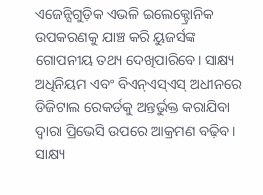ଏଜେନ୍ସିଗୁଡ଼ିକ ଏଭଳି ଇଲେକ୍ଟ୍ରୋନିକ ଉପକରଣକୁ ଯାଞ୍ଚ କରି ୟୁଜର୍ସଙ୍କ ଗୋପନୀୟ ତଥ୍ୟ ଦେଖିପାରିବେ। ସାକ୍ଷ୍ୟ ଅଧିନିୟମ ଏବଂ ବିଏନ୍‌ଏସ୍‌ଏସ୍‌ ଅଧୀନରେ ଡିଜିଟାଲ ରେକର୍ଡକୁ ଅନ୍ତର୍ଭୁକ୍ତ କରାଯିବା ଦ୍ୱାରା ପ୍ରିଭେସି ଉପରେ ଆକ୍ରମଣ ବଢ଼ିବ। ସାକ୍ଷ୍ୟ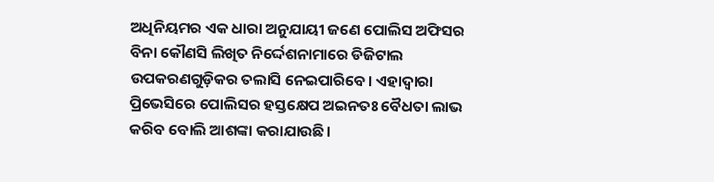ଅଧିନିୟମର ଏକ ଧାରା ଅନୁଯାୟୀ ଜଣେ ପୋଲିସ ଅଫିସର ବିନା କୌଣସି ଲିଖିତ ନିର୍ଦ୍ଦେଶନାମାରେ ଡିଜିଟାଲ ଉପକରଣଗୁଡ଼ିକର ତଲାସି ନେଇପାରିବେ। ଏହାଦ୍ୱାରା ପ୍ରିଭେସିରେ ପୋଲିସର ହସ୍ତକ୍ଷେପ ଅଇନତଃ ବୈଧତା ଲାଭ କରିବ ବୋଲି ଆଶଙ୍କା କରାଯାଉଛି।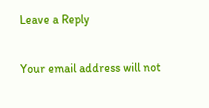Leave a Reply

Your email address will not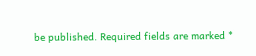be published. Required fields are marked *